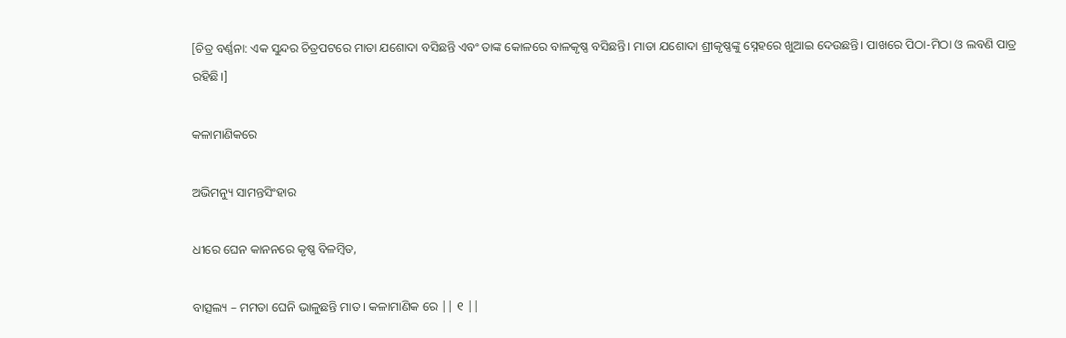[ଚିତ୍ର ବର୍ଣ୍ଣନା: ଏକ ସୁନ୍ଦର ଚିତ୍ରପଟରେ ମାତା ଯଶୋଦା ବସିଛନ୍ତି ଏବଂ ତାଙ୍କ କୋଳରେ ବାଳକୃଷ୍ଣ ବସିଛନ୍ତି। ମାତା ଯଶୋଦା ଶ୍ରୀକୃଷ୍ଣଙ୍କୁ ସ୍ନେହରେ ଖୁଆଇ ଦେଉଛନ୍ତି। ପାଖରେ ପିଠା-ମିଠା ଓ ଲବଣି ପାତ୍ର ରହିଛି।]

କଳାମାଣିକରେ

ଅଭିମନ୍ୟୁ ସାମନ୍ତସିଂହାର

ଧୀରେ ଘେନ କାନନରେ କୃଷ୍ଣ ବିଳମ୍ବିତ,

ବାତ୍ସଲ୍ୟ – ମମତା ଘେନି ଭାଳୁଛନ୍ତି ମାତ । କଳାମାଣିକ ରେ || ୧ ||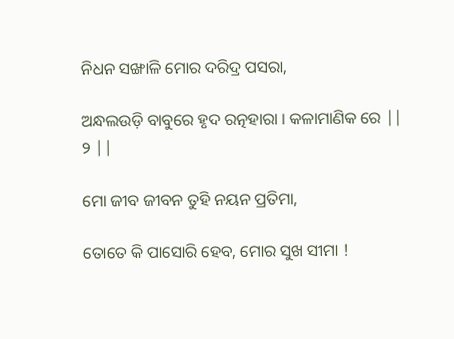ନିଧନ ସଙ୍ଖାଳି ମୋର ଦରିଦ୍ର ପସରା,

ଅନ୍ଧଲଉଡ଼ି ବାବୁରେ ହୃଦ ରତ୍ନହାରା । କଳାମାଣିକ ରେ || ୨ ||

ମୋ ଜୀବ ଜୀବନ ତୁହି ନୟନ ପ୍ରତିମା,

ତୋତେ କି ପାସୋରି ହେବ, ମୋର ସୁଖ ସୀମା !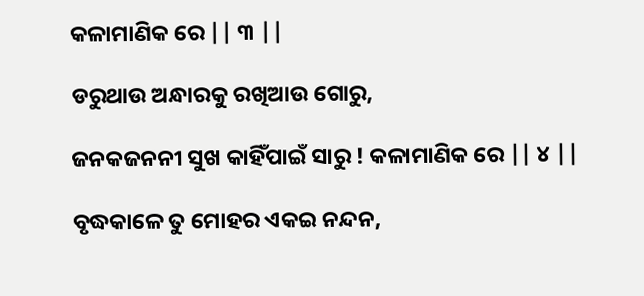କଳାମାଣିକ ରେ || ୩ ||

ଡରୁଥାଉ ଅନ୍ଧାରକୁ ରଖିଆଉ ଗୋରୁ,

ଜନକଜନନୀ ସୁଖ କାହିଁପାଇଁ ସାରୁ ! କଳାମାଣିକ ରେ || ୪ ||

ବୃଦ୍ଧକାଳେ ତୁ ମୋହର ଏକଇ ନନ୍ଦନ,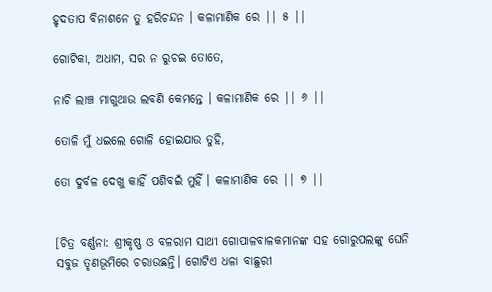ହୃଦତାପ ବିନାଶନେ ତୁ ହରିଚନ୍ଦନ । କଳାମାଣିକ ରେ || ୫ ||

ଗୋଟିକା, ଅଧାମ, ସର ନ ରୁଚଇ ତୋତେ,

ନାଚି ଲାଞ୍ଚ ମାଗୁଥାଉ ଲବଣି କେମନ୍ତେ । କଳାମାଣିକ ରେ || ୬ ||

ତୋଳି ମୁଁ ଧଇଲେ ଗୋଳି ହୋଇଯାଉ ତୁହି,

ତୋ ଦୁର୍ବଳ ଦେଖୁ କାହିଁ ପଶିବଇଁ ମୁହିଁ । କଳାମାଣିକ ରେ || ୭ ||


[ଚିତ୍ର ବର୍ଣ୍ଣନା: ଶ୍ରୀକୃଷ୍ଣ ଓ ବଳରାମ ସାଥୀ ଗୋପାଳବାଳକମାନଙ୍କ ସହ ଗୋରୁପଲଙ୍କୁ ଘେନି ସବୁଜ ତୃଣଭୂମିରେ ଚରାଉଛନ୍ତି। ଗୋଟିଏ ଧଳା ବାଛୁରୀ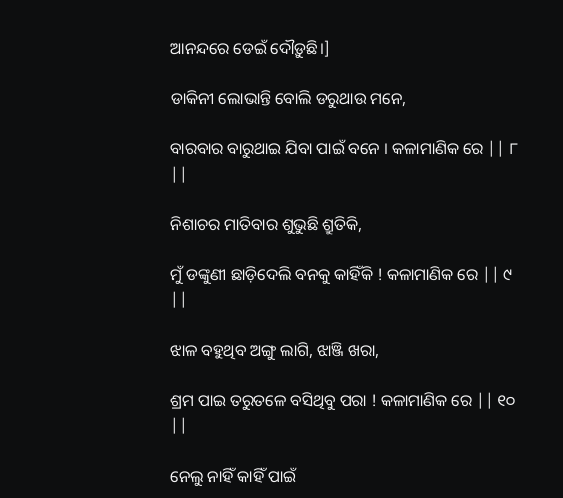ଆନନ୍ଦରେ ଡେଇଁ ଦୌଡ଼ୁଛି।]

ଡାକିନୀ ଲୋଭାନ୍ତି ବୋଲି ଡରୁଥାଉ ମନେ,

ବାରବାର ବାରୁଥାଇ ଯିବା ପାଇଁ ବନେ । କଳାମାଣିକ ରେ || ୮ ||

ନିଶାଚର ମାତିବାର ଶୁଭୁଛି ଶ୍ରୁତିକି,

ମୁଁ ଡଙ୍କୁଣୀ ଛାଡ଼ିଦେଲି ବନକୁ କାହିଁକି ! କଳାମାଣିକ ରେ || ୯ ||

ଝାଳ ବହୁଥିବ ଅଙ୍ଗୁ ଲାଗି, ଝାଞ୍ଜି ଖରା,

ଶ୍ରମ ପାଇ ତରୁତଳେ ବସିଥିବୁ ପରା ! କଳାମାଣିକ ରେ || ୧୦ ||

ନେଲୁ ନାହିଁ କାହିଁ ପାଇଁ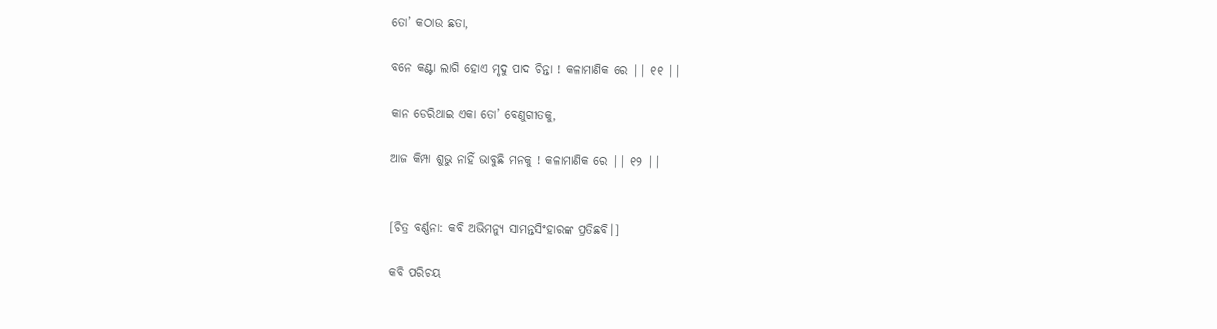ତୋ’ କଠାଉ ଛତା,

ବନେ କଣ୍ଟା ଲାଗି ହୋଏ ମୃଦୁ ପାଦ ଚିନ୍ତା ! କଳାମାଣିକ ରେ || ୧୧ ||

କାନ ଡେରିଥାଇ ଏକା ତୋ’ ବେଣୁଗୀତକୁ,

ଆଜ କିମ୍ପା ଶୁଭୁ ନାହିଁ ଭାବୁଛି ମନକୁ ! କଳାମାଣିକ ରେ || ୧୨ ||


[ଚିତ୍ର ବର୍ଣ୍ଣନା: କବି ଅଭିମନ୍ୟୁ ସାମନ୍ତସିଂହାରଙ୍କ ପ୍ରତିଛବି।]

କବି ପରିଚୟ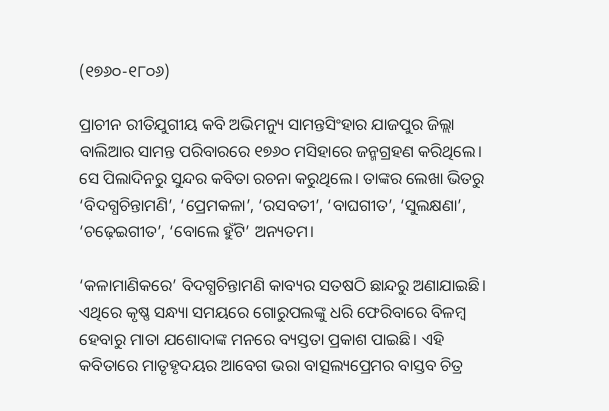(୧୭୬୦-୧୮୦୬)

ପ୍ରାଚୀନ ରୀତିଯୁଗୀୟ କବି ଅଭିମନ୍ୟୁ ସାମନ୍ତସିଂହାର ଯାଜପୁର ଜିଲ୍ଲା ବାଲିଆର ସାମନ୍ତ ପରିବାରରେ ୧୭୬୦ ମସିହାରେ ଜନ୍ମଗ୍ରହଣ କରିଥିଲେ। ସେ ପିଲାଦିନରୁ ସୁନ୍ଦର କବିତା ରଚନା କରୁଥିଲେ। ତାଙ୍କର ଲେଖା ଭିତରୁ ‘ବିଦଗ୍ଧଚିନ୍ତାମଣି’, ‘ପ୍ରେମକଳା’, ‘ରସବତୀ’, ‘ବାଘଗୀତ’, ‘ସୁଲକ୍ଷଣା’, ‘ଚଢ଼େଇଗୀତ’, ‘ବୋଲେ ହୁଁଟି’ ଅନ୍ୟତମ।

‘କଳାମାଣିକରେ’ ବିଦଗ୍ଧଚିନ୍ତାମଣି କାବ୍ୟର ସତଷଠି ଛାନ୍ଦରୁ ଅଣାଯାଇଛି। ଏଥିରେ କୃଷ୍ଣ ସନ୍ଧ୍ୟା ସମୟରେ ଗୋରୁପଲଙ୍କୁ ଧରି ଫେରିବାରେ ବିଳମ୍ବ ହେବାରୁ ମାତା ଯଶୋଦାଙ୍କ ମନରେ ବ୍ୟସ୍ତତା ପ୍ରକାଶ ପାଇଛି। ଏହି କବିତାରେ ମାତୃହୃଦୟର ଆବେଗ ଭରା ବାତ୍ସଲ୍ୟପ୍ରେମର ବାସ୍ତବ ଚିତ୍ର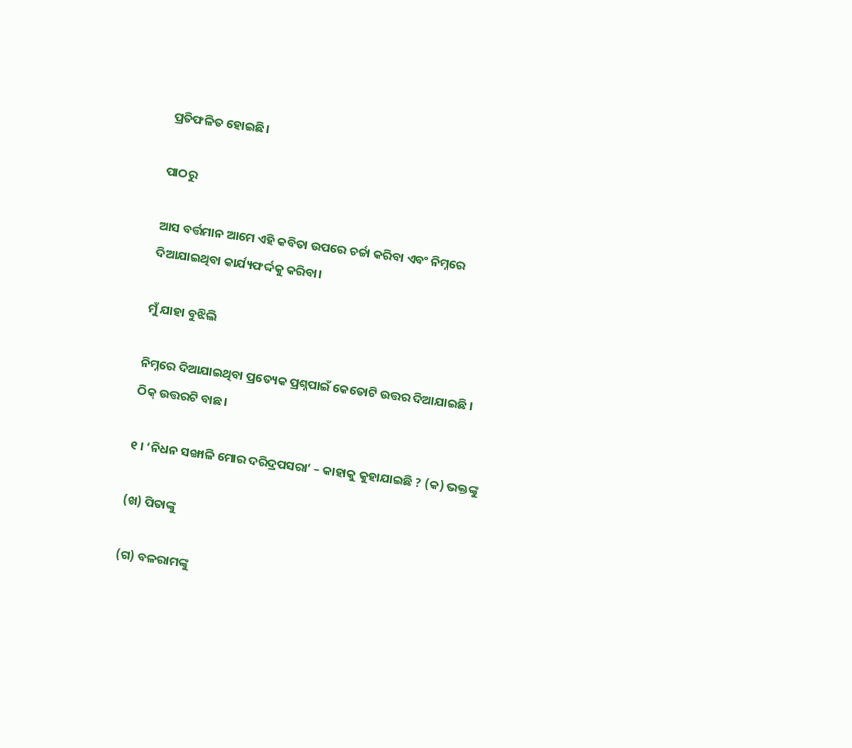ପ୍ରତିଫଳିତ ହୋଇଛି।

ପାଠରୁ

ଆସ ବର୍ତ୍ତମାନ ଆମେ ଏହି କବିତା ଉପରେ ଚର୍ଚ୍ଚା କରିବା ଏବଂ ନିମ୍ନରେ ଦିଆଯାଇଥିବା କାର୍ଯ୍ୟଫର୍ଦ୍ଦକୁ କରିବା।

ମୁଁ ଯାହା ବୁଝିଲି

ନିମ୍ନରେ ଦିଆଯାଇଥିବା ପ୍ରତ୍ୟେକ ପ୍ରଶ୍ନପାଇଁ କେତୋଟି ଉତ୍ତର ଦିଆଯାଇଛି । ଠିକ୍ ଉତ୍ତରଟି ବାଛ।

୧ । ‘ନିଧନ ସଙ୍ଖାଳି ମୋର ଦରିଦ୍ରପସରା’ – କାହାକୁ କୁହାଯାଇଛି ? (କ) ଭକ୍ତଙ୍କୁ

(ଖ) ପିତାଙ୍କୁ

(ଗ) ବଳରାମଙ୍କୁ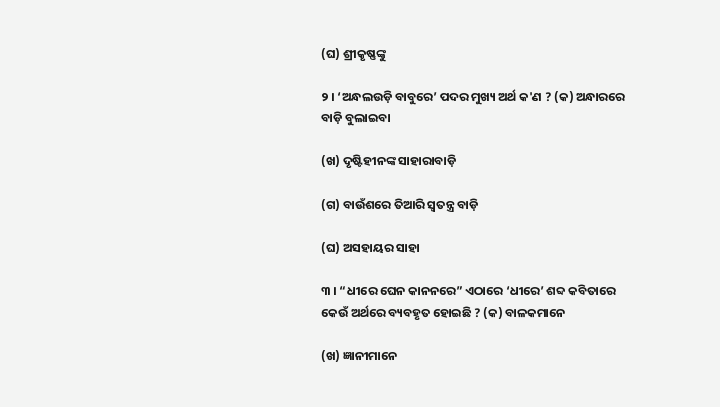(ଘ) ଶ୍ରୀକୃଷ୍ଣଙ୍କୁ

୨ । ‘ଅନ୍ଧଲଉଡ଼ି ବାବୁରେ’ ପଦର ମୁଖ୍ୟ ଅର୍ଥ କ'ଣ ? (କ) ଅନ୍ଧାରରେ ବାଡ଼ି ବୁଲାଇବା

(ଖ) ଦୃଷ୍ଟିହୀନଙ୍କ ସାହାରାବାଡ଼ି

(ଗ) ବାଉଁଶରେ ତିଆରି ସ୍ୱତନ୍ତ୍ର ବାଡ଼ି

(ଘ) ଅସହାୟର ସାହା

୩ । “ଧୀରେ ଘେନ କାନନରେ” ଏଠାରେ ‘ଧୀରେ’ ଶବ୍ଦ କବିତାରେ କେଉଁ ଅର୍ଥରେ ବ୍ୟବହୃତ ହୋଇଛି ? (କ) ବାଳକମାନେ

(ଖ) ଜ୍ଞାନୀମାନେ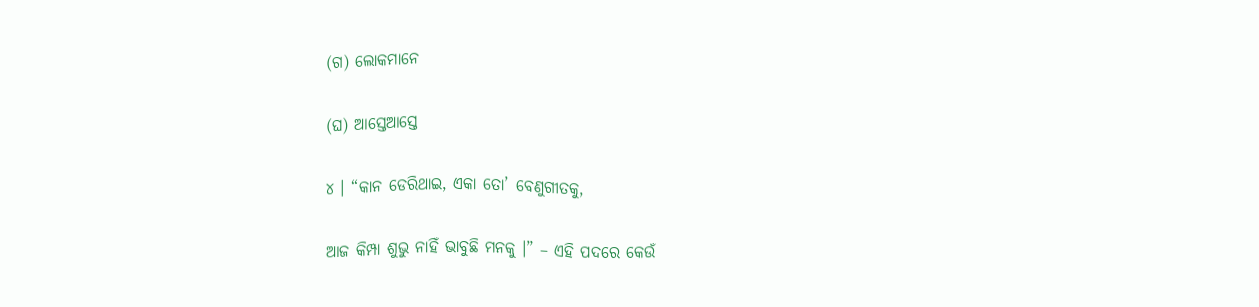(ଗ) ଲୋକମାନେ

(ଘ) ଆସ୍ତେଆସ୍ତେ

୪ । “କାନ ଡେରିଥାଇ, ଏକା ତୋ’ ବେଣୁଗୀତକୁ,

ଆଜ କିମ୍ପା ଶୁଭୁ ନାହିଁ ଭାବୁଛି ମନକୁ ।” – ଏହି ପଦରେ କେଉଁ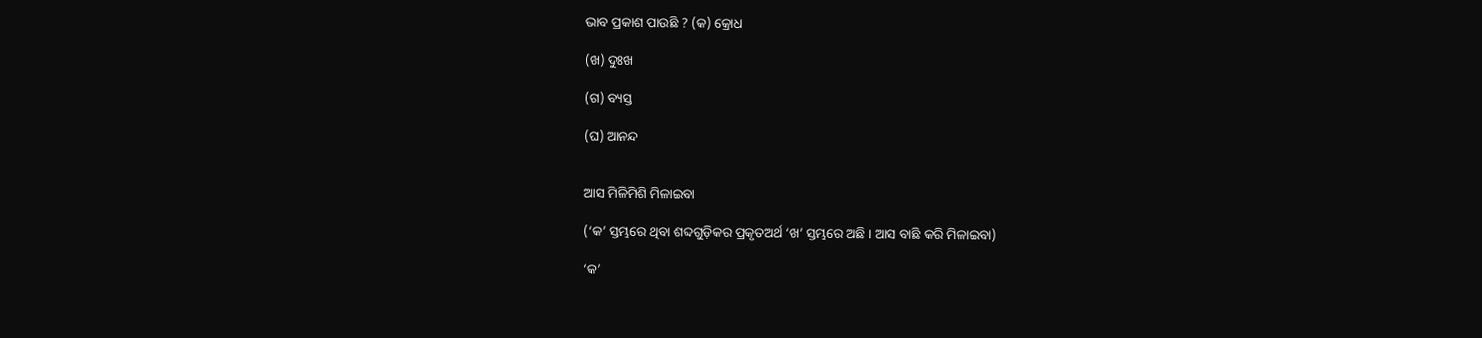ଭାବ ପ୍ରକାଶ ପାଉଛି ? (କ) କ୍ରୋଧ

(ଖ) ଦୁଃଖ

(ଗ) ବ୍ୟସ୍ତ

(ଘ) ଆନନ୍ଦ


ଆସ ମିଳିମିଶି ମିଳାଇବା

(‘କ’ ସ୍ତମ୍ଭରେ ଥିବା ଶବ୍ଦଗୁଡ଼ିକର ପ୍ରକୃତଅର୍ଥ ‘ଖ’ ସ୍ତମ୍ଭରେ ଅଛି । ଆସ ବାଛି କରି ମିଳାଇବା)

‘କ’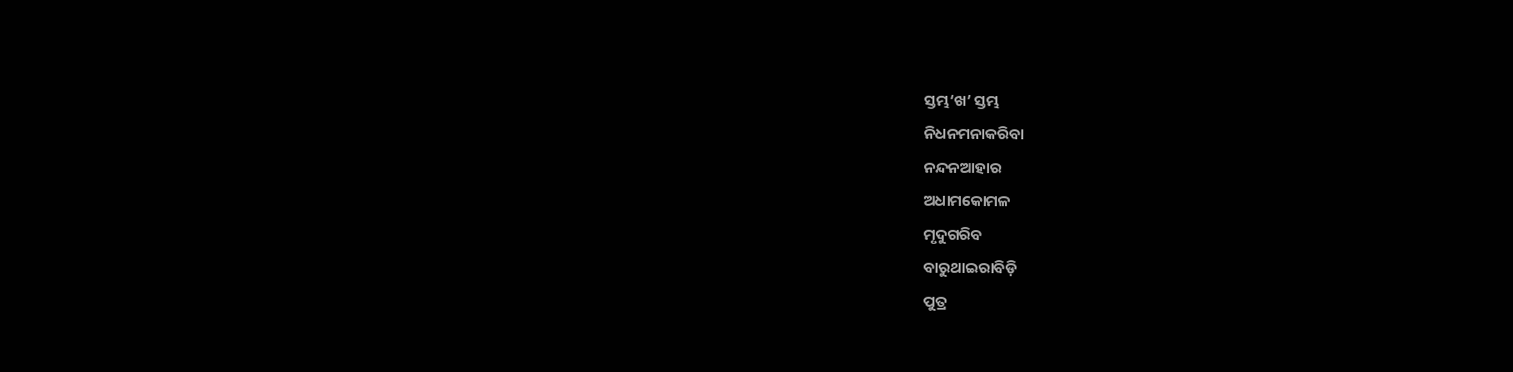ସ୍ତମ୍ଭ‘ଖ’ ସ୍ତମ୍ଭ
ନିଧନମନାକରିବା
ନନ୍ଦନଆହାର
ଅଧାମକୋମଳ
ମୃଦୁଗରିବ
ବାରୁଥାଇରାବିଡ଼ି
ପୁତ୍ର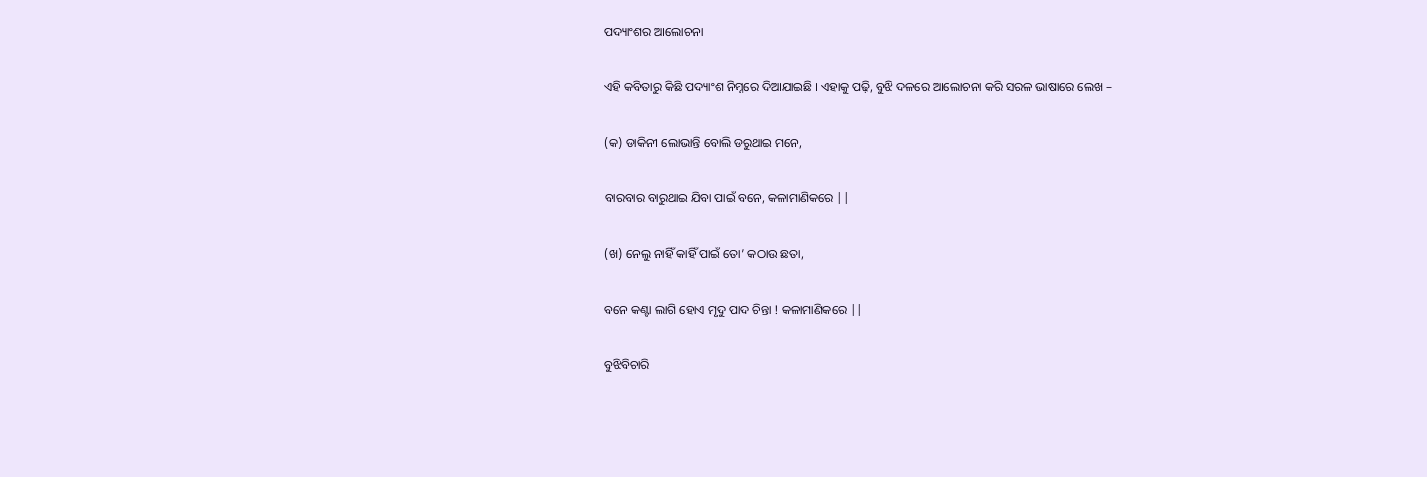ପଦ୍ୟାଂଶର ଆଲୋଚନା

ଏହି କବିତାରୁ କିଛି ପଦ୍ୟାଂଶ ନିମ୍ନରେ ଦିଆଯାଇଛି । ଏହାକୁ ପଢ଼ି, ବୁଝି ଦଳରେ ଆଲୋଚନା କରି ସରଳ ଭାଷାରେ ଲେଖ –

(କ) ଡାକିନୀ ଲୋଭାନ୍ତି ବୋଲି ଡରୁଥାଇ ମନେ,

ବାରବାର ବାରୁଥାଇ ଯିବା ପାଇଁ ବନେ, କଳାମାଣିକରେ ||

(ଖ) ନେଲୁ ନାହିଁ କାହିଁ ପାଇଁ ତୋ’ କଠାଉ ଛତା,

ବନେ କଣ୍ଟା ଲାଗି ହୋଏ ମୃଦୁ ପାଦ ଚିନ୍ତା ! କଳାମାଣିକରେ ||

ବୁଝିବିଚାରି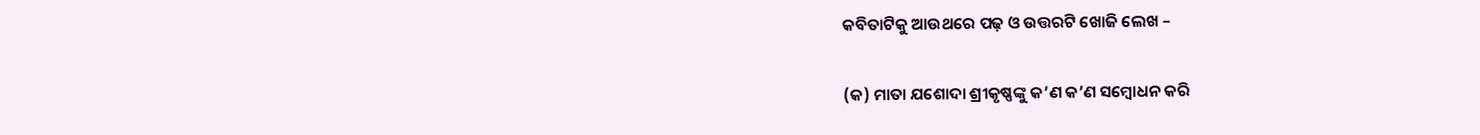କବିତାଟିକୁ ଆଉଥରେ ପଢ଼ ଓ ଉତ୍ତରଟି ଖୋଜି ଲେଖ –

(କ) ମାତା ଯଶୋଦା ଶ୍ରୀକୃଷ୍ଣଙ୍କୁ କ’ଣ କ’ଣ ସମ୍ବୋଧନ କରି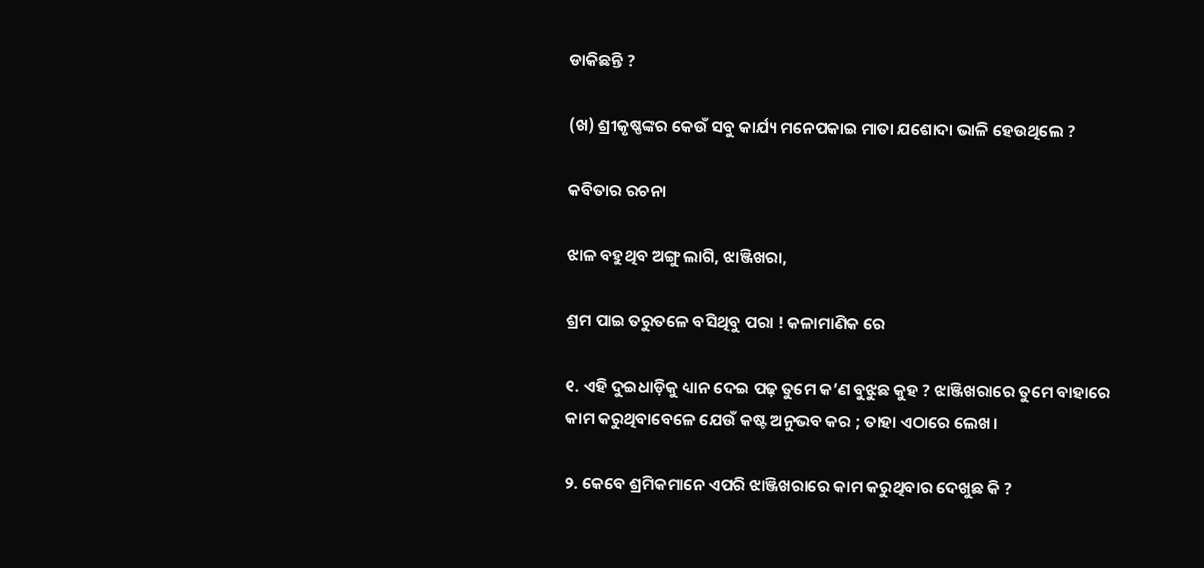ଡାକିଛନ୍ତି ?

(ଖ) ଶ୍ରୀକୃଷ୍ଣଙ୍କର କେଉଁ ସବୁ କାର୍ଯ୍ୟ ମନେପକାଇ ମାତା ଯଶୋଦା ଭାଳି ହେଉଥିଲେ ?

କବିତାର ରଚନା

ଝାଳ ବହୁଥିବ ଅଙ୍ଗୁ ଲାଗି, ଝାଞ୍ଜିଖରା,

ଶ୍ରମ ପାଇ ତରୁତଳେ ବସିଥିବୁ ପରା ! କଳାମାଣିକ ରେ

୧. ଏହି ଦୁଇଧାଡ଼ିକୁ ଧ୍ୟାନ ଦେଇ ପଢ଼ ତୁମେ କ’ଣ ବୁଝୁଛ କୁହ ? ଝାଞ୍ଜିଖରାରେ ତୁମେ ବାହାରେ କାମ କରୁଥିବାବେଳେ ଯେଉଁ କଷ୍ଟ ଅନୁଭବ କର ; ତାହା ଏଠାରେ ଲେଖ।

୨. କେବେ ଶ୍ରମିକମାନେ ଏପରି ଝାଞ୍ଜିଖରାରେ କାମ କରୁଥିବାର ଦେଖୁଛ କି ?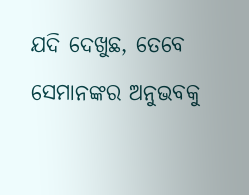ଯଦି ଦେଖୁଛ, ତେବେ ସେମାନଙ୍କର ଅନୁଭବକୁ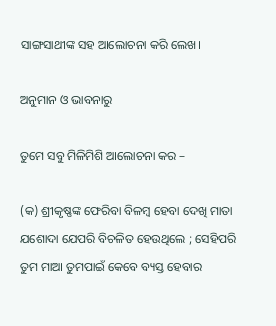ସାଙ୍ଗସାଥୀଙ୍କ ସହ ଆଲୋଚନା କରି ଲେଖ।

ଅନୁମାନ ଓ ଭାବନାରୁ

ତୁମେ ସବୁ ମିଳିମିଶି ଆଲୋଚନା କର –

(କ) ଶ୍ରୀକୃଷ୍ଣଙ୍କ ଫେରିବା ବିଳମ୍ବ ହେବା ଦେଖି ମାତା ଯଶୋଦା ଯେପରି ବିଚଳିତ ହେଉଥିଲେ ; ସେହିପରି ତୁମ ମାଆ ତୁମପାଇଁ କେବେ ବ୍ୟସ୍ତ ହେବାର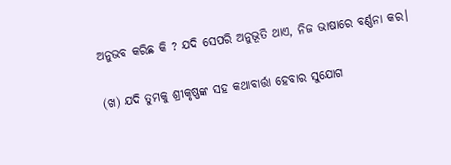ଅନୁଭବ କରିଛ କି ? ଯଦି ସେପରି ଅନୁଭୂତି ଥାଏ, ନିଜ ଭାଷାରେ ବର୍ଣ୍ଣନା କର।

(ଖ) ଯଦି ତୁମକୁ ଶ୍ରୀକୃଷ୍ଣଙ୍କ ସହ କଥାବାର୍ତ୍ତା ହେବାର ସୁଯୋଗ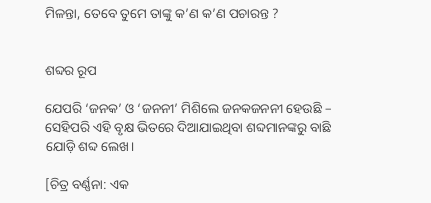ମିଳନ୍ତା, ତେବେ ତୁମେ ତାଙ୍କୁ କ’ଣ କ’ଣ ପଚାରନ୍ତ ?


ଶବ୍ଦର ରୂପ

ଯେପରି ‘ଜନକ’ ଓ ‘ଜନନୀ’ ମିଶିଲେ ଜନକଜନନୀ ହେଉଛି – ସେହିପରି ଏହି ବୃକ୍ଷ ଭିତରେ ଦିଆଯାଇଥିବା ଶବ୍ଦମାନଙ୍କରୁ ବାଛି ଯୋଡ଼ି ଶବ୍ଦ ଲେଖ।

[ଚିତ୍ର ବର୍ଣ୍ଣନା: ଏକ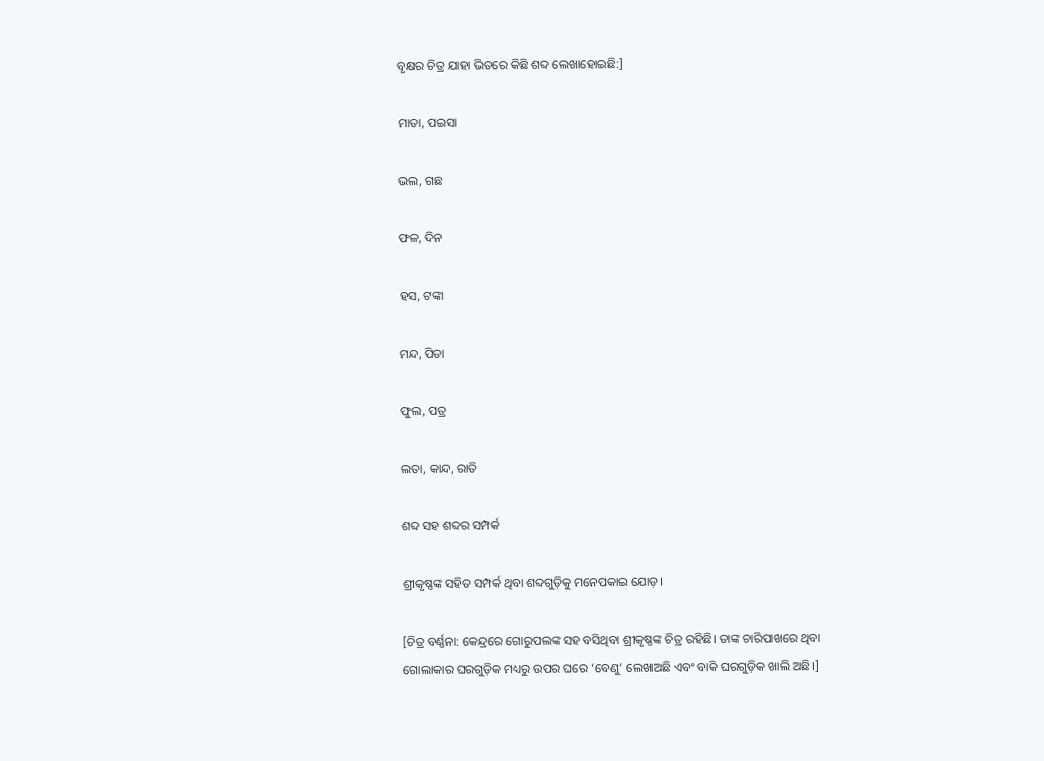ବୃକ୍ଷର ଚିତ୍ର ଯାହା ଭିତରେ କିଛି ଶବ୍ଦ ଲେଖାହୋଇଛି:]

ମାତା, ପଇସା

ଭଲ, ଗଛ

ଫଳ, ଦିନ

ହସ, ଟଙ୍କା

ମନ୍ଦ, ପିତା

ଫୁଲ, ପତ୍ର

ଲତା, କାନ୍ଦ, ରାତି

ଶବ୍ଦ ସହ ଶବ୍ଦର ସମ୍ପର୍କ

ଶ୍ରୀକୃଷ୍ଣଙ୍କ ସହିତ ସମ୍ପର୍କ ଥିବା ଶବ୍ଦଗୁଡ଼ିକୁ ମନେପକାଇ ଯୋଡ଼।

[ଚିତ୍ର ବର୍ଣ୍ଣନା: କେନ୍ଦ୍ରରେ ଗୋରୁପଲଙ୍କ ସହ ବସିଥିବା ଶ୍ରୀକୃଷ୍ଣଙ୍କ ଚିତ୍ର ରହିଛି। ତାଙ୍କ ଚାରିପାଖରେ ଥିବା ଗୋଲାକାର ଘରଗୁଡ଼ିକ ମଧ୍ୟରୁ ଉପର ଘରେ ‘ବେଣୁ’ ଲେଖାଅଛି ଏବଂ ବାକି ଘରଗୁଡ଼ିକ ଖାଲି ଅଛି।]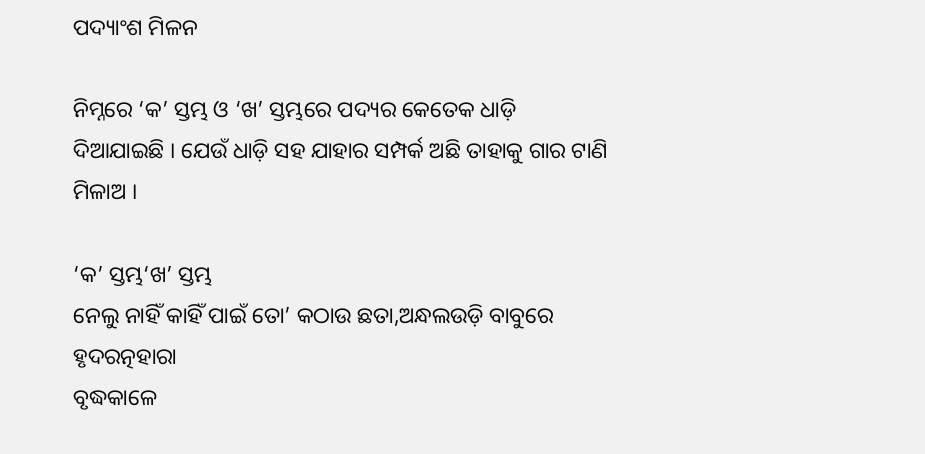ପଦ୍ୟାଂଶ ମିଳନ

ନିମ୍ନରେ ‘କ’ ସ୍ତମ୍ଭ ଓ ‘ଖ’ ସ୍ତମ୍ଭରେ ପଦ୍ୟର କେତେକ ଧାଡ଼ି ଦିଆଯାଇଛି । ଯେଉଁ ଧାଡ଼ି ସହ ଯାହାର ସମ୍ପର୍କ ଅଛି ତାହାକୁ ଗାର ଟାଣି ମିଳାଅ ।

‘କ’ ସ୍ତମ୍ଭ‘ଖ’ ସ୍ତମ୍ଭ
ନେଲୁ ନାହିଁ କାହିଁ ପାଇଁ ତୋ’ କଠାଉ ଛତା,ଅନ୍ଧଲଉଡ଼ି ବାବୁରେ ହୃଦରତ୍ନହାରା
ବୃଦ୍ଧକାଳେ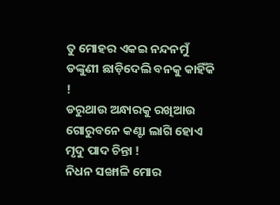ତୁ ମୋହର ଏକଇ ନନ୍ଦନମୁଁ ଡଙ୍କୁଣୀ ଛାଡ଼ିଦେଲି ବନକୁ କାହିଁକି !
ଡରୁଥାଉ ଅନ୍ଧାରକୁ ରଖିଆଉ ଗୋରୁବନେ କଣ୍ଟା ଲାଗି ହୋଏ ମୃଦୁ ପାଦ ଚିନ୍ତା !
ନିଧନ ସଙ୍ଖାଳି ମୋର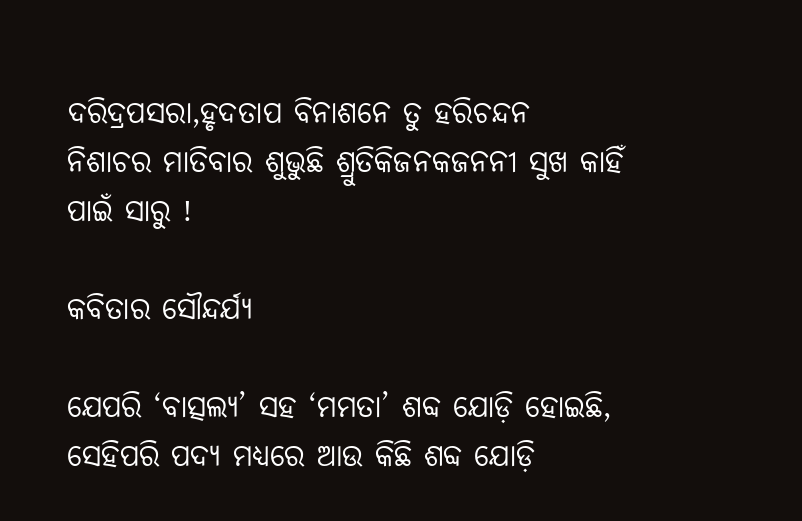ଦରିଦ୍ରପସରା,ହୃଦତାପ ବିନାଶନେ ତୁ ହରିଚନ୍ଦନ
ନିଶାଚର ମାତିବାର ଶୁଭୁଛି ଶ୍ରୁତିକିଜନକଜନନୀ ସୁଖ କାହିଁ ପାଇଁ ସାରୁ !

କବିତାର ସୌନ୍ଦର୍ଯ୍ୟ

ଯେପରି ‘ବାତ୍ସଲ୍ୟ’ ସହ ‘ମମତା’ ଶବ୍ଦ ଯୋଡ଼ି ହୋଇଛି, ସେହିପରି ପଦ୍ୟ ମଧ୍ୟରେ ଆଉ କିଛି ଶବ୍ଦ ଯୋଡ଼ି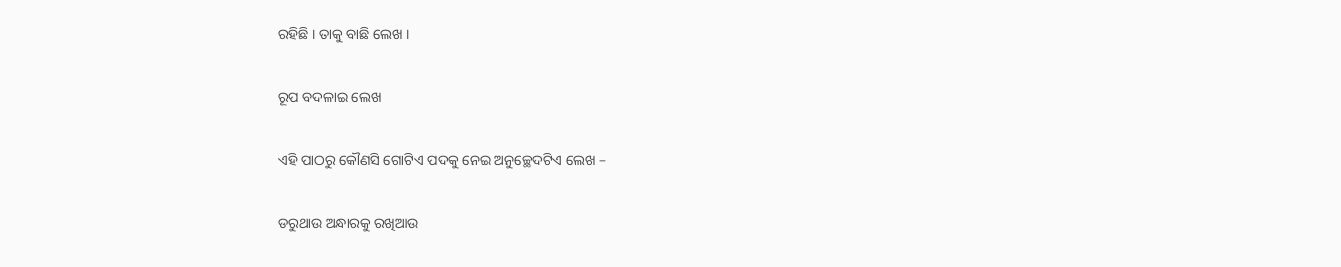ରହିଛି । ତାକୁ ବାଛି ଲେଖ ।

ରୂପ ବଦଳାଇ ଲେଖ

ଏହି ପାଠରୁ କୌଣସି ଗୋଟିଏ ପଦକୁ ନେଇ ଅନୁଚ୍ଛେଦଟିଏ ଲେଖ –

ଡରୁଥାଉ ଅନ୍ଧାରକୁ ରଖିଆଉ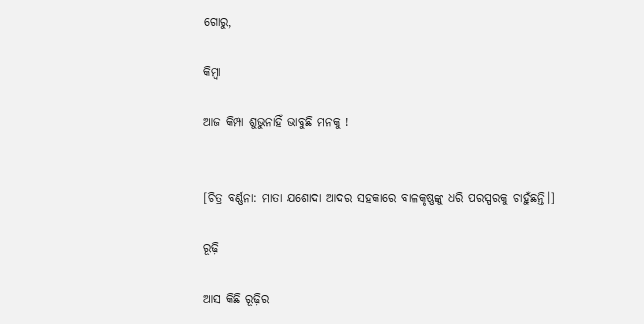ଗୋରୁ,

କିମ୍ବା

ଆଜ କିମ୍ପା ଶୁଭୁନାହିଁ ଭାବୁଛି ମନକୁ !


[ଚିତ୍ର ବର୍ଣ୍ଣନା: ମାତା ଯଶୋଦା ଆଦର ସହକାରେ ବାଳକୃଷ୍ଣଙ୍କୁ ଧରି ପରସ୍ପରକୁ ଚାହୁଁଛନ୍ତି।]

ରୂଢ଼ି

ଆସ କିଛି ରୂଢ଼ିର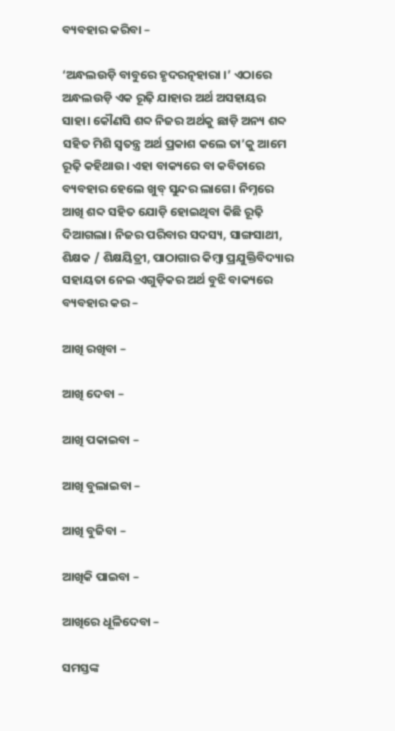ବ୍ୟବହାର କରିବା –

‘ଅନ୍ଧଲଉଡ଼ି ବାବୁରେ ହୃଦରତ୍ନହାରା ।’ ଏଠାରେ ଅନ୍ଧଲଉଡ଼ି ଏକ ରୂଢ଼ି ଯାହାର ଅର୍ଥ ଅସହାୟର ସାହା। କୌଣସି ଶବ୍ଦ ନିଜର ଅର୍ଥକୁ ଛାଡ଼ି ଅନ୍ୟ ଶବ୍ଦ ସହିତ ମିଶି ସ୍ୱତନ୍ତ୍ର ଅର୍ଥ ପ୍ରକାଶ କଲେ ତା’କୁ ଆମେ ରୂଢ଼ି କହିଥାଉ। ଏହା ବାକ୍ୟରେ ବା କବିତାରେ ବ୍ୟବହାର ହେଲେ ଖୁବ୍ ସୁନ୍ଦର ଲାଗେ। ନିମ୍ନରେ ଆଖି ଶବ୍ଦ ସହିତ ଯୋଡ଼ି ହୋଇଥିବା କିଛି ରୂଢ଼ି ଦିଆଗଲା। ନିଜର ପରିବାର ସଦସ୍ୟ, ସାଙ୍ଗସାଥୀ, ଶିକ୍ଷକ / ଶିକ୍ଷୟିତ୍ରୀ, ପାଠାଗାର କିମ୍ବା ପ୍ରଯୁକ୍ତିବିଦ୍ୟାର ସହାୟତା ନେଇ ଏଗୁଡ଼ିକର ଅର୍ଥ ବୁଝି ବାକ୍ୟରେ ବ୍ୟବହାର କର –

ଆଖି ରଖିବା –

ଆଖି ଦେବା –

ଆଖି ପକାଇବା –

ଆଖି ବୁଲାଇବା –

ଆଖି ବୁଜିବା –

ଆଖିକି ପାଇବା –

ଆଖିରେ ଧୂଳିଦେବା –

ସମସ୍ତଙ୍କ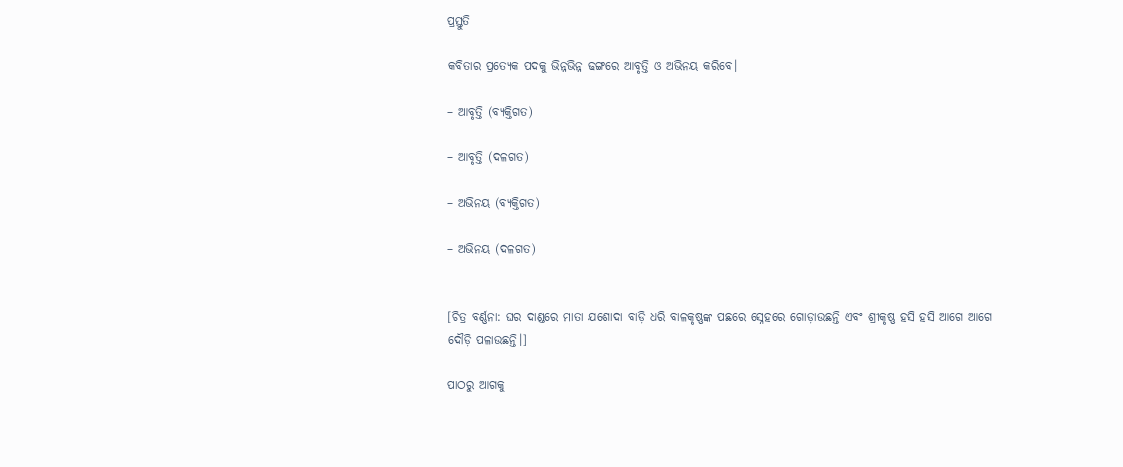ପ୍ରସ୍ତୁତି

କବିତାର ପ୍ରତ୍ୟେକ ପଦକୁ ଭିନ୍ନଭିନ୍ନ ଢଙ୍ଗରେ ଆବୃତ୍ତି ଓ ଅଭିନୟ କରିବେ।

– ଆବୃତ୍ତି (ବ୍ୟକ୍ତିଗତ)

– ଆବୃତ୍ତି (ଦଳଗତ)

– ଅଭିନୟ (ବ୍ୟକ୍ତିଗତ)

– ଅଭିନୟ (ଦଳଗତ)


[ଚିତ୍ର ବର୍ଣ୍ଣନା: ଘର ଦାଣ୍ଡରେ ମାତା ଯଶୋଦା ବାଡ଼ି ଧରି ବାଳକୃଷ୍ଣଙ୍କ ପଛରେ ସ୍ନେହରେ ଗୋଡ଼ାଉଛନ୍ତି ଏବଂ ଶ୍ରୀକୃଷ୍ଣ ହସି ହସି ଆଗେ ଆଗେ ଦୌଡ଼ି ପଳାଉଛନ୍ତି।]

ପାଠରୁ ଆଗକୁ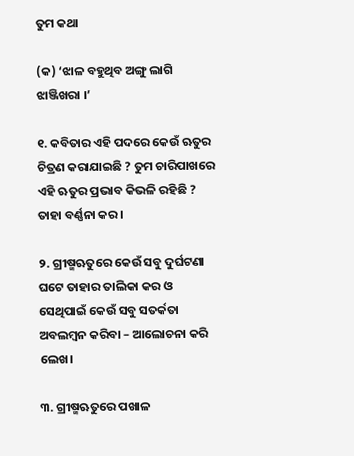ତୁମ କଥା

(କ) ‘ଝାଳ ବହୁଥିବ ଅଙ୍ଗୁ ଲାଗି ଝାଞ୍ଜିଖରା ।’

୧. କବିତାର ଏହି ପଦରେ କେଉଁ ଋତୁର ଚିତ୍ରଣ କରାଯାଇଛି ? ତୁମ ଚାରିପାଖରେ ଏହି ଋତୁର ପ୍ରଭାବ କିଭଳି ରହିଛି ? ତାହା ବର୍ଣ୍ଣନା କର।

୨. ଗ୍ରୀଷ୍ମଋତୁରେ କେଉଁ ସବୁ ଦୁର୍ଘଟଣା ଘଟେ ତାହାର ତାଲିକା କର ଓ ସେଥିପାଇଁ କେଉଁ ସବୁ ସତର୍କତା ଅବଲମ୍ବନ କରିବା – ଆଲୋଚନା କରି ଲେଖ।

୩. ଗ୍ରୀଷ୍ମଋତୁରେ ପଖାଳ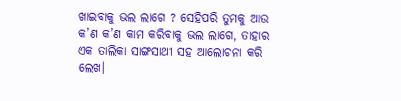ଖାଇବାକୁ ଭଲ ଲାଗେ ? ସେହିପରି ତୁମକୁ ଆଉ କ’ଣ କ’ଣ କାମ କରିବାକୁ ଭଲ ଲାଗେ, ତାହାର ଏକ ତାଲିକା ସାଙ୍ଗସାଥୀ ସହ ଆଲୋଚନା କରି ଲେଖ।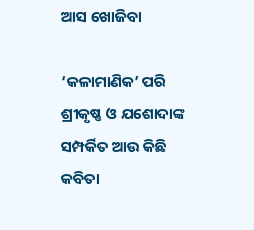ଆସ ଖୋଜିବା

‘କଳାମାଣିକ’ ପରି ଶ୍ରୀକୃଷ୍ଣ ଓ ଯଶୋଦାଙ୍କ ସମ୍ପର୍କିତ ଆଉ କିଛି କବିତା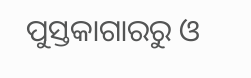ପୁସ୍ତକାଗାରରୁ ଓ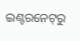ଇଣ୍ଟରନେଟ୍‌ରୁ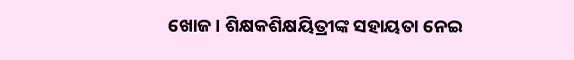ଖୋଜ। ଶିକ୍ଷକଶିକ୍ଷୟିତ୍ରୀଙ୍କ ସହାୟତା ନେଇ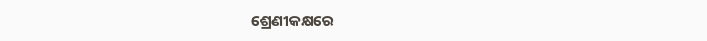ଶ୍ରେଣୀକକ୍ଷରେ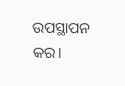ଉପସ୍ଥାପନ କର।